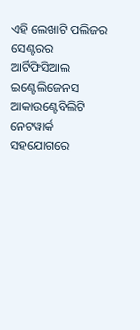ଏହି ଲେଖାଟି ପଲିଜର ସେଣ୍ଟରର ଆର୍ଟିଫିସିଆଲ ଇଣ୍ଟେଲିଜେନସ ଆକାଉଣ୍ଟେବିଲିଟି ନେଟୱାର୍କ ସହଯୋଗରେ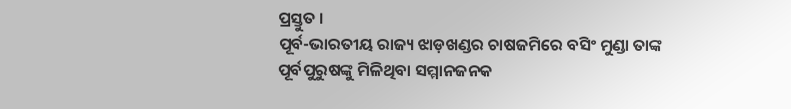ପ୍ରସ୍ତୁତ ।
ପୂର୍ବ-ଭାରତୀୟ ରାଜ୍ୟ ଝାଡ଼ଖଣ୍ଡର ଚାଷଜମିରେ ବସିଂ ମୁଣ୍ଡା ତାଙ୍କ ପୂର୍ବପୁରୁଷଙ୍କୁ ମିଳିଥିବା ସମ୍ମାନଜନକ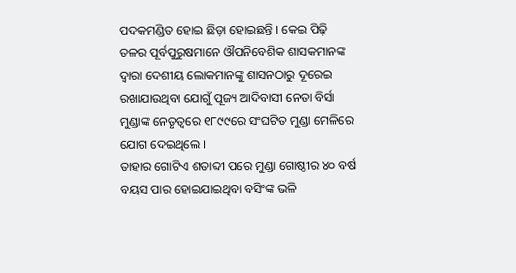ପଦକମଣ୍ଡିତ ହୋଇ ଛିଡ଼ା ହୋଇଛନ୍ତି । କେଇ ପିଢ଼ି ତଳର ପୂର୍ବପୁରୁଷମାନେ ଔପନିବେଶିକ ଶାସକମାନଙ୍କ ଦ୍ଵାରା ଦେଶୀୟ ଲୋକମାନଙ୍କୁ ଶାସନଠାରୁ ଦୂରେଇ ରଖାଯାଉଥିବା ଯୋଗୁଁ ପୂଜ୍ୟ ଆଦିବାସୀ ନେତା ବିର୍ସା ମୁଣ୍ଡାଙ୍କ ନେତୃତ୍ଵରେ ୧୮୯୯ରେ ସଂଘଟିତ ମୁଣ୍ଡା ମେଳିରେ ଯୋଗ ଦେଇଥିଲେ ।
ତାହାର ଗୋଟିଏ ଶତାବ୍ଦୀ ପରେ ମୁଣ୍ଡା ଗୋଷ୍ଠୀର ୪୦ ବର୍ଷ ବୟସ ପାର ହୋଇଯାଇଥିବା ବସିଂଙ୍କ ଭଳି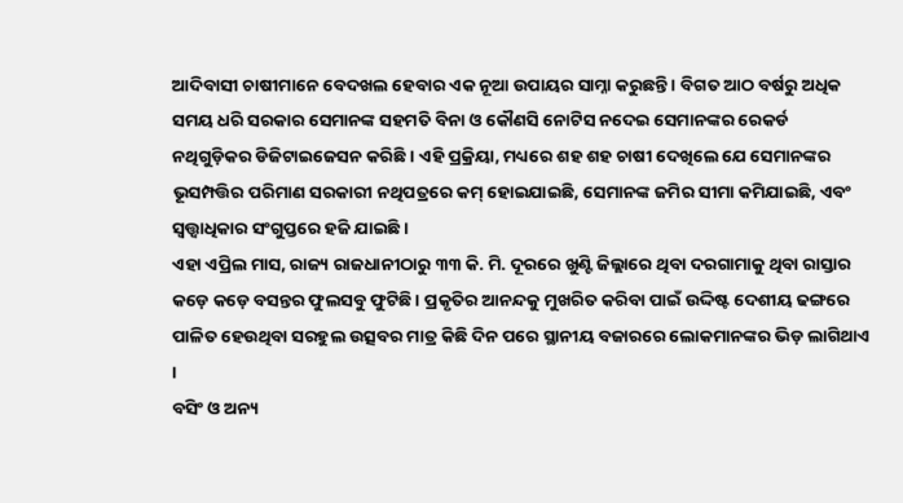ଆଦିବାସୀ ଚାଷୀମାନେ ବେଦଖଲ ହେବାର ଏକ ନୂଆ ଉପାୟର ସାମ୍ନା କରୁଛନ୍ତି । ବିଗତ ଆଠ ବର୍ଷରୁ ଅଧିକ ସମୟ ଧରି ସରକାର ସେମାନଙ୍କ ସହମତି ବିନା ଓ କୌଣସି ନୋଟିସ ନଦେଇ ସେମାନଙ୍କର ରେକର୍ଡ ନଥିଗୁଡ଼ିକର ଡିଜିଟାଇଜେସନ କରିଛି । ଏହି ପ୍ରକ୍ରିୟା, ମଧ୍ୟରେ ଶହ ଶହ ଚାଷୀ ଦେଖିଲେ ଯେ ସେମାନଙ୍କର ଭୂସମ୍ପତ୍ତିର ପରିମାଣ ସରକାରୀ ନଥିପତ୍ରରେ କମ୍ ହୋଇଯାଇଛି, ସେମାନଙ୍କ ଜମିର ସୀମା କମିଯାଇଛି, ଏବଂ ସ୍ୱତ୍ତ୍ଵାଧିକାର ସଂଗୁପ୍ତରେ ହଜି ଯାଇଛି ।
ଏହା ଏପ୍ରିଲ ମାସ, ରାଜ୍ୟ ରାଜଧାନୀଠାରୁ ୩୩ କି. ମି. ଦୂରରେ ଖୁଣ୍ଟି ଜିଲ୍ଲାରେ ଥିବା ଦରଗାମାକୁ ଥିବା ରାସ୍ତାର କଡ଼େ କଡ଼େ ବସନ୍ତର ଫୁଲସବୁ ଫୁଟିଛି । ପ୍ରକୃତିର ଆନନ୍ଦକୁ ମୁଖରିତ କରିବା ପାଇଁ ଉଦ୍ଦିଷ୍ଟ ଦେଶୀୟ ଢଙ୍ଗରେ ପାଳିତ ହେଉଥିବା ସରହୁଲ ଉତ୍ସବର ମାତ୍ର କିଛି ଦିନ ପରେ ସ୍ଥାନୀୟ ବଜାରରେ ଲୋକମାନଙ୍କର ଭିଡ଼ ଲାଗିଥାଏ ।
ବସିଂ ଓ ଅନ୍ୟ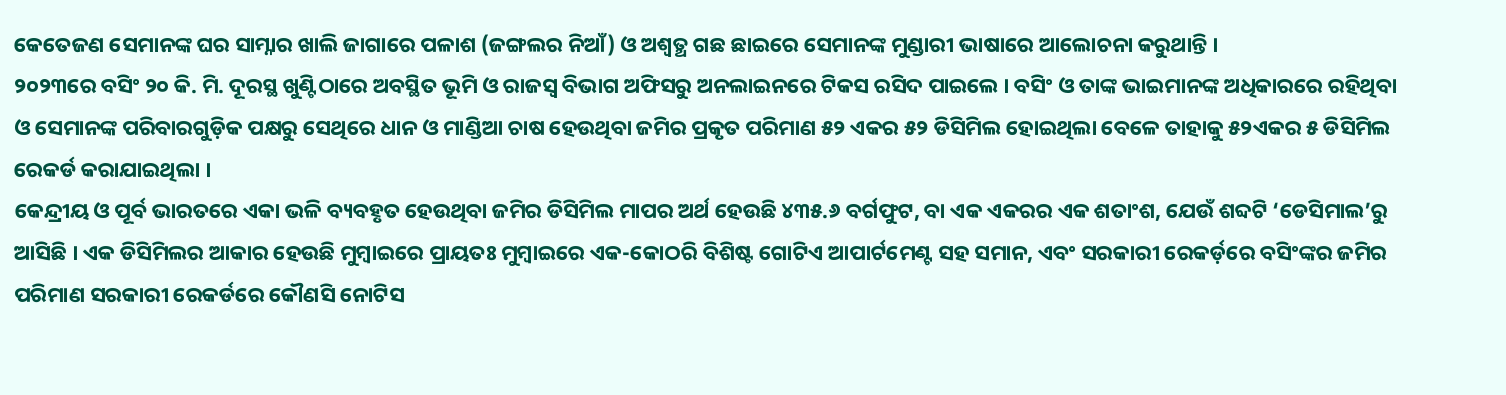କେତେଜଣ ସେମାନଙ୍କ ଘର ସାମ୍ନାର ଖାଲି ଜାଗାରେ ପଳାଶ (ଜଙ୍ଗଲର ନିଆଁ) ଓ ଅଶ୍ଵତ୍ଥ ଗଛ ଛାଇରେ ସେମାନଙ୍କ ମୁଣ୍ଡାରୀ ଭାଷାରେ ଆଲୋଚନା କରୁଥାନ୍ତି ।
୨୦୨୩ରେ ବସିଂ ୨୦ କି. ମି. ଦୂରସ୍ଥ ଖୁଣ୍ଟିଠାରେ ଅବସ୍ଥିତ ଭୂମି ଓ ରାଜସ୍ଵ ବିଭାଗ ଅଫିସରୁ ଅନଲାଇନରେ ଟିକସ ରସିଦ ପାଇଲେ । ବସିଂ ଓ ତାଙ୍କ ଭାଇମାନଙ୍କ ଅଧିକାରରେ ରହିଥିବା ଓ ସେମାନଙ୍କ ପରିବାରଗୁଡ଼ିକ ପକ୍ଷରୁ ସେଥିରେ ଧାନ ଓ ମାଣ୍ଡିଆ ଚାଷ ହେଉଥିବା ଜମିର ପ୍ରକୃତ ପରିମାଣ ୫୨ ଏକର ୫୨ ଡିସିମିଲ ହୋଇଥିଲା ବେଳେ ତାହାକୁ ୫୨ଏକର ୫ ଡିସିମିଲ ରେକର୍ଡ କରାଯାଇଥିଲା ।
କେନ୍ଦ୍ରୀୟ ଓ ପୂର୍ବ ଭାରତରେ ଏକା ଭଳି ବ୍ୟବହୃତ ହେଉଥିବା ଜମିର ଡିସିମିଲ ମାପର ଅର୍ଥ ହେଉଛି ୪୩୫.୬ ବର୍ଗଫୁଟ, ବା ଏକ ଏକରର ଏକ ଶତାଂଶ, ଯେଉଁ ଶବ୍ଦଟି ‘ଡେସିମାଲ’ରୁ ଆସିଛି । ଏକ ଡିସିମିଲର ଆକାର ହେଉଛି ମୁମ୍ବାଇରେ ପ୍ରାୟତଃ ମୁମ୍ବାଇରେ ଏକ-କୋଠରି ବିଶିଷ୍ଟ ଗୋଟିଏ ଆପାର୍ଟମେଣ୍ଟ ସହ ସମାନ, ଏବଂ ସରକାରୀ ରେକର୍ଡ଼ରେ ବସିଂଙ୍କର ଜମିର ପରିମାଣ ସରକାରୀ ରେକର୍ଡରେ କୌଣସି ନୋଟିସ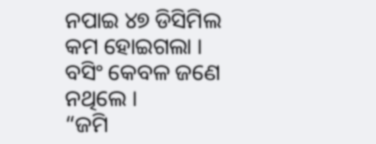ନପାଇ ୪୭ ଡିସିମିଲ କମ ହୋଇଗଲା ।
ବସିଂ କେବଳ ଜଣେ ନଥିଲେ ।
“ଜମି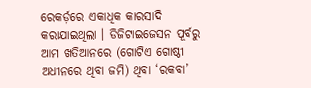ରେକର୍ଡ଼ରେ ଏକାଧିକ କାରସାଦି କରାଯାଇଥିଲା । ଡିଜିଟାଇଜେସନ ପୂର୍ବରୁ ଆମ ଖତିଆନରେ (ଗୋଟିଏ ଗୋଷ୍ଠୀ ଅଧୀନରେ ଥିବା ଜମି) ଥିବା ‘ରକବା’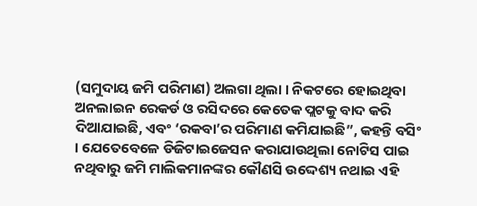(ସମୁଦାୟ ଜମି ପରିମାଣ) ଅଲଗା ଥିଲା । ନିକଟରେ ହୋଇଥିବା ଅନଲାଇନ ରେକର୍ଡ ଓ ରସିଦରେ କେତେକ ପ୍ଲଟକୁ ବାଦ କରି ଦିଆଯାଇଛି, ଏବଂ ‘ରକବା’ର ପରିମାଣ କମିଯାଇଛି”, କହନ୍ତି ବସିଂ । ଯେତେବେଳେ ଡିଜିଟାଇଜେସନ କରାଯାଉଥିଲା ନୋଟିସ ପାଇ ନଥିବାରୁ ଜମି ମାଲିକମାନଙ୍କର କୌଣସି ଉଦ୍ଦେଶ୍ୟ ନଥାଇ ଏହି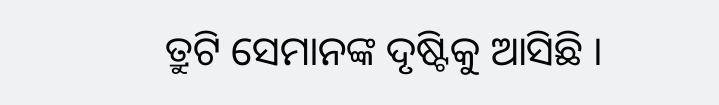ତ୍ରୁଟି ସେମାନଙ୍କ ଦୃଷ୍ଟିକୁ ଆସିଛି ।